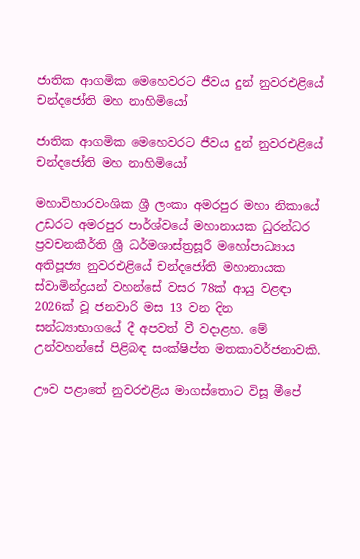ජාතික ආගමික මෙහෙවරට ජීවය දුන් නුවරඑළියේ චන්දජෝති මහ නාහිමියෝ

ජාතික ආගමික මෙහෙවරට ජීවය දුන් නුවරඑළියේ චන්දජෝති මහ නාහිමියෝ

මහාවිහාරවංශික ශ්‍රී ලංකා අමරපුර මහා නිකායේ උඩරට අමරපුර පාර්ශ්වයේ මහානායක ධුරන්ධර ප්‍රවචනකීර්ති ශ්‍රී ධර්මශාස්ත්‍රසූරී මහෝපාධ්‍යාය අතිපූජ්‍ය නුවරඑළියේ චන්දජෝති මහානායක ස්වාමින්ද්‍රයන් වහන්සේ වසර 78ක් ආයු වළඳා 2026ක් වූ ජනවාරි මස 13 වන දින සන්ධ්‍යාභාගයේ දී අපවත් වී වදාළහ. මේ උන්වහන්සේ පිළිබඳ සංක්ෂිප්ත මතකාවර්ජනාවකි.

ඌව පළාතේ නුවරඑළිය මාගස්තොට විසූ මීපේ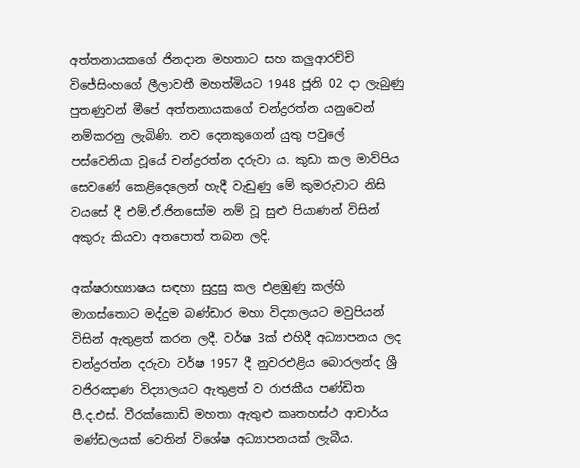අත්තනායකගේ ජිනදාන මහතාට සහ කලුආරච්චි විජේසිංහගේ ලීලාවතී මහත්මියට 1948 ජූනි 02 දා ලැබුණු පුතණුවන් මීපේ අත්තනායකගේ චන්ද්‍රරත්න යනුවෙන් නම්කරනු ලැබිණි. නව දෙනකුගෙන් යුතු පවුලේ පස්වෙනියා වූයේ චන්ද්‍රරත්න දරුවා ය. කුඩා කල මාව්පිය සෙවණේ කෙළිදෙලෙන් හැදී වැඩුණු මේ කුමරුවාට නිසි වයසේ දී එම්.ඒ.ජිනසෝම නම් වූ සුළු පියාණන් විසින් අකුරු කියවා අතපොත් තබන ලදි.

අක්ෂරාභ්‍යාෂය සඳහා සුදුසු කල එළඹුණු කල්හි මාගස්තොට මද්දුම බණ්ඩාර මහා විද්‍යාලයට මවුපියන් විසින් ඇතුළත් කරන ලදී. වර්ෂ 3ක් එහිදී අධ්‍යාපනය ලද චන්ද්‍රරත්න දරුවා වර්ෂ 1957 දී නුවරඑළිය බොරලන්ද ශ්‍රී වජිරඤාණ විද්‍යාලයට ඇතුළත් ව රාජකීය පණ්ඩිත පී.ද.එස්. වීරක්කොඩි මහතා ඇතුළු කෘතහස්ථ ආචාර්ය මණ්ඩලයක් වෙතින් විශේෂ අධ්‍යාපනයක් ලැබීය.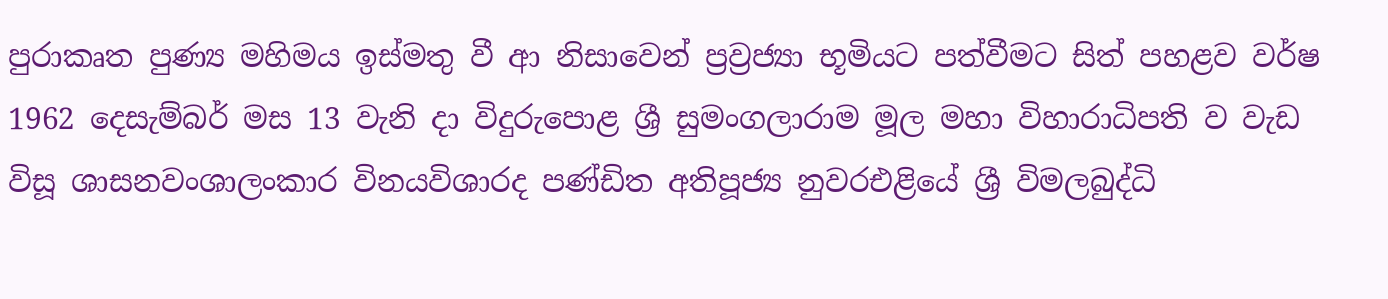පුරාකෘත පුණ්‍ය මහිමය ඉස්මතු වී ආ නිසාවෙන් ප්‍රව්‍රජ්‍යා භූමියට පත්වීමට සිත් පහළව වර්ෂ 1962 දෙසැම්බර් මස 13 වැනි දා විදුරුපොළ ශ්‍රී සුමංගලාරාම මූල මහා විහාරාධිපති ව වැඩ විසූ ශාසනවංශාලංකාර විනයවිශාරද පණ්ඩිත අතිපූජ්‍ය නුවරඑළියේ ශ්‍රී විමලබුද්ධි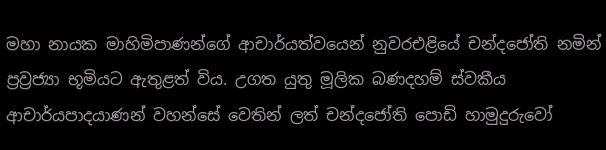මහා නායක මාහිමිපාණන්ගේ ආචාර්යත්වයෙන් නුවරඑළියේ චන්දජෝති නමින් ප්‍රව්‍රජ්‍යා භූමියට ඇතුළත් විය. උගත යුතු මූලික බණදහම් ස්වකීය ආචාර්යපාදයාණන් වහන්සේ වෙතින් ලත් චන්දජෝති පොඩි හාමුදුරුවෝ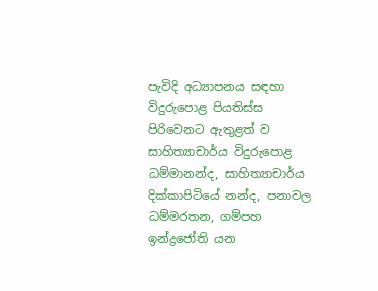පැවිදි අධ්‍යාපනය සඳහා විදුරුපොළ පියතිස්ස පිරිවෙනට ඇතුළත් ව සාහිත්‍යාචාර්ය විදුරුපොළ ධම්මානන්ද, සාහිත්‍යාචාර්ය දික්කාපිටියේ නන්ද, පනාවල ධම්මරතන, ගම්පහ ඉන්ද්‍රජෝති යන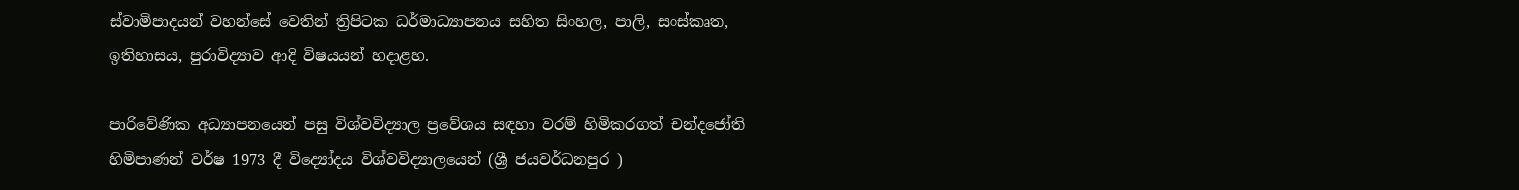ස්වාමිපාදයන් වහන්සේ වෙතින් ත්‍රිපිටක ධර්මාධ්‍යාපනය සහිත සිංහල, පාලි, සංස්කෘත, ඉතිහාසය, පුරාවිද්‍යාව ආදි විෂයයන් හදාළහ.

පාරිවේණික අධ්‍යාපනයෙන් පසු විශ්වවිද්‍යාල ප්‍රවේශය සඳහා වරම් හිමිකරගත් චන්දජෝති හිමිපාණන් වර්ෂ 1973 දී විද්‍යෝදය විශ්වවිද්‍යාලයෙන් (ශ්‍රී ජයවර්ධනපුර )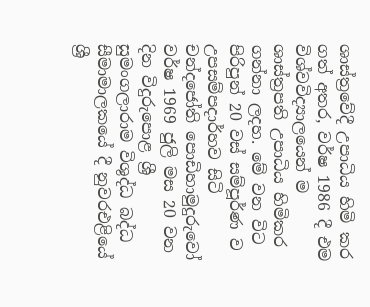ශාස්ත්‍රවේදී උපාධිය හිමි කර ගත් අතර, වර්ෂ 1986 දී එම විශ්වවිද්‍යාලයෙන් ම ශාස්ත්‍රපති උපාධිය හිමිකර ගන්නා ලදහ. මේ වන විට පිරිපුන් 20 වස් සම්පූර්ණ ව උපසම්පදාර්හව සිටි චන්දජෝති පොඩිහාමුදුරුවෝ වර්ෂ 1969 ජුලි මස 20 වන දින විදුරුපොළ ශ්‍රී සුමංගලාරාම විශුද්ධ බද්ධ සීමාමාලකයේ දී නුවරඑළියේ ශ්‍රී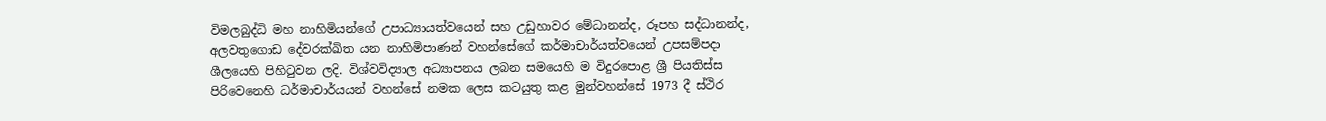විමලබුද්ධි මහ නාහිමියන්ගේ උපාධ්‍යායත්වයෙන් සහ උඩුහාවර මේධානන්ද, රූපහ සද්ධානන්ද, අලවතුගොඩ දේවරක්ඛිත යන නාහිමිපාණන් වහන්සේගේ කර්මාචාර්යත්වයෙන් උපසම්පදා ශීලයෙහි පිහිටුවන ලදි. විශ්වවිද්‍යාල අධ්‍යාපනය ලබන සමයෙහි ම විදුරපොළ ශ්‍රී පියතිස්ස පිරිවෙනෙහි ධර්මාචාර්යයන් වහන්සේ නමක ලෙස කටයුතු කළ මුන්වහන්සේ 1973 දී ස්ථිර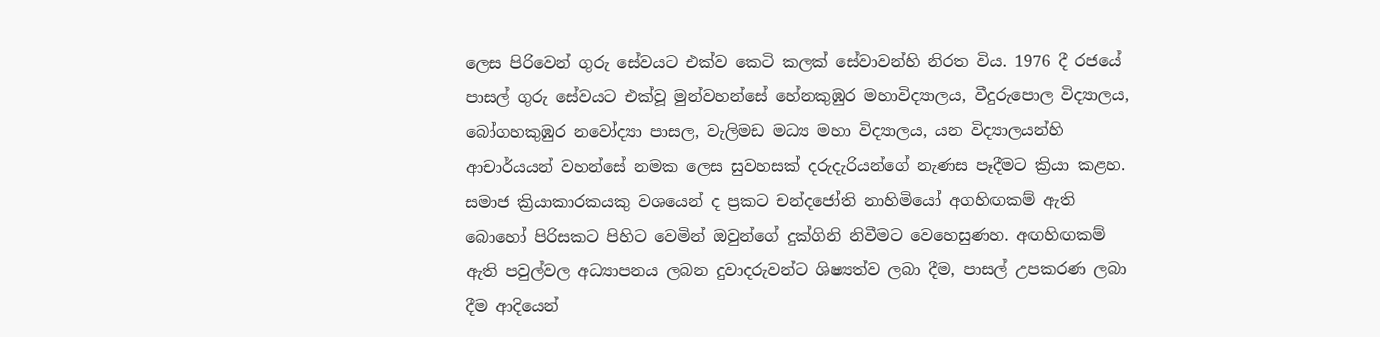ලෙස පිරිවෙන් ගුරු සේවයට එක්ව කෙටි කලක් සේවාවන්හි නිරත විය. 1976 දී රජයේ පාසල් ගුරු සේවයට එක්වූ මුන්වහන්සේ හේනකුඹුර මහාවිද්‍යාලය, වීදුරුපොල විද්‍යාලය, බෝගහකුඹුර නවෝද්‍යා පාසල, වැලිමඩ මධ්‍ය මහා විද්‍යාලය, යන විද්‍යාලයන්හි ආචාර්යයන් වහන්සේ නමක ලෙස සුවහසක් දරුදැරියන්ගේ නැණස පෑදීමට ක්‍රියා කළහ. සමාජ ක්‍රියාකාරකයකු වශයෙන් ද ප්‍රකට චන්දජෝති නාහිමියෝ අගහිඟකම් ඇති බොහෝ පිරිසකට පිහිට වෙමින් ඔවුන්ගේ දුක්ගිනි නිවීමට වෙහෙසුණහ. අඟහිඟකම් ඇති පවුල්වල අධ්‍යාපනය ලබන දුවාදරුවන්ට ශිෂ්‍යත්ව ලබා දීම, පාසල් උපකරණ ලබා දීම ආදියෙන්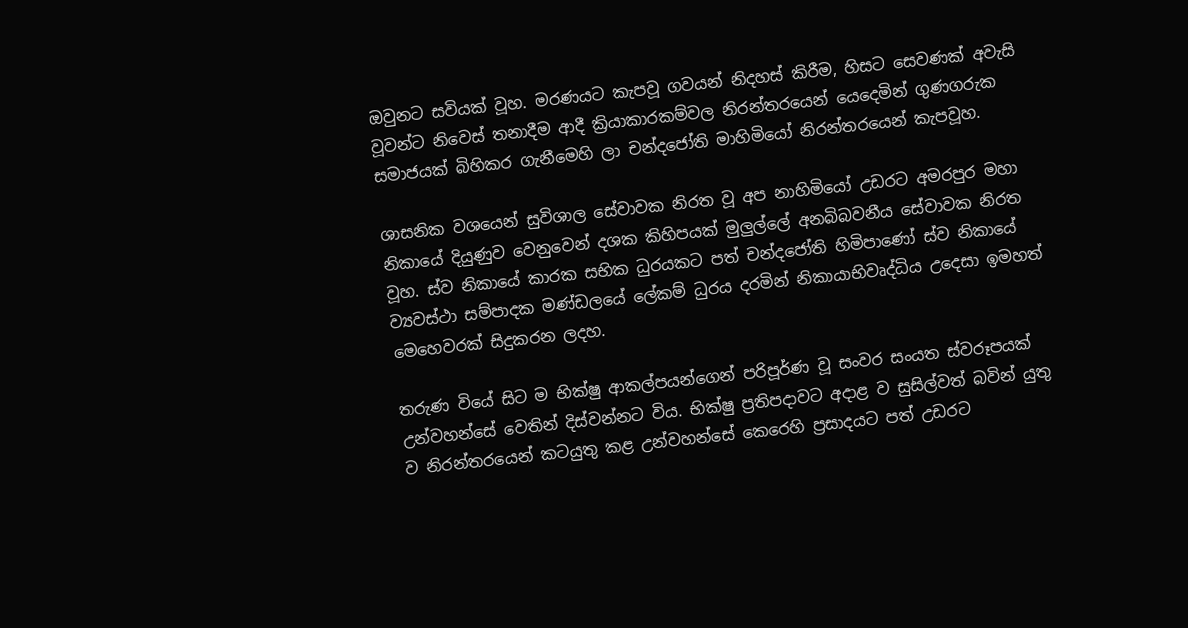ඔවුනට සවියක් වූහ. මරණයට කැපවූ ගවයන් නිදහස් කිරීම, හිසට සෙවණක් අවැසි වූවන්ට නිවෙස් තනාදීම ආදී ක්‍රියාකාරකම්වල නිරන්තරයෙන් යෙදෙමින් ගුණගරුක සමාජයක් බිහිකර ගැනීමෙහි ලා චන්දජෝති මාහිමියෝ නිරන්තරයෙන් කැපවූහ.

ශාසනික වශයෙන් සුවිශාල සේවාවක නිරත වූ අප නාහිමියෝ උඩරට අමරපුර මහා නිකායේ දියුණුව වෙනුවෙන් දශක කිහිපයක් මුලුල්ලේ අනබිබවනීය සේවාවක නිරත වූහ. ස්ව නිකායේ කාරක සභික ධුරයකට පත් චන්දජෝති හිමිපාණෝ ස්ව නිකායේ ව්‍යවස්ථා සම්පාදක මණ්ඩලයේ ලේකම් ධුරය දරමින් නිකායාභිවෘද්ධිය උදෙසා ඉමහත් මෙහෙවරක් සිදුකරන ලදහ.

තරුණ වියේ සිට ම භික්ෂු ආකල්පයන්ගෙන් පරිපූර්ණ වූ සංවර සංයත ස්වරූපයක් උන්වහන්සේ වෙතින් දිස්වන්නට විය. භික්ෂු ප්‍රතිපදාවට අදාළ ව සුසිල්වත් බවින් යුතු ව නිරන්තරයෙන් කටයුතු කළ උන්වහන්සේ කෙරෙහි ප්‍රසාදයට පත් උඩරට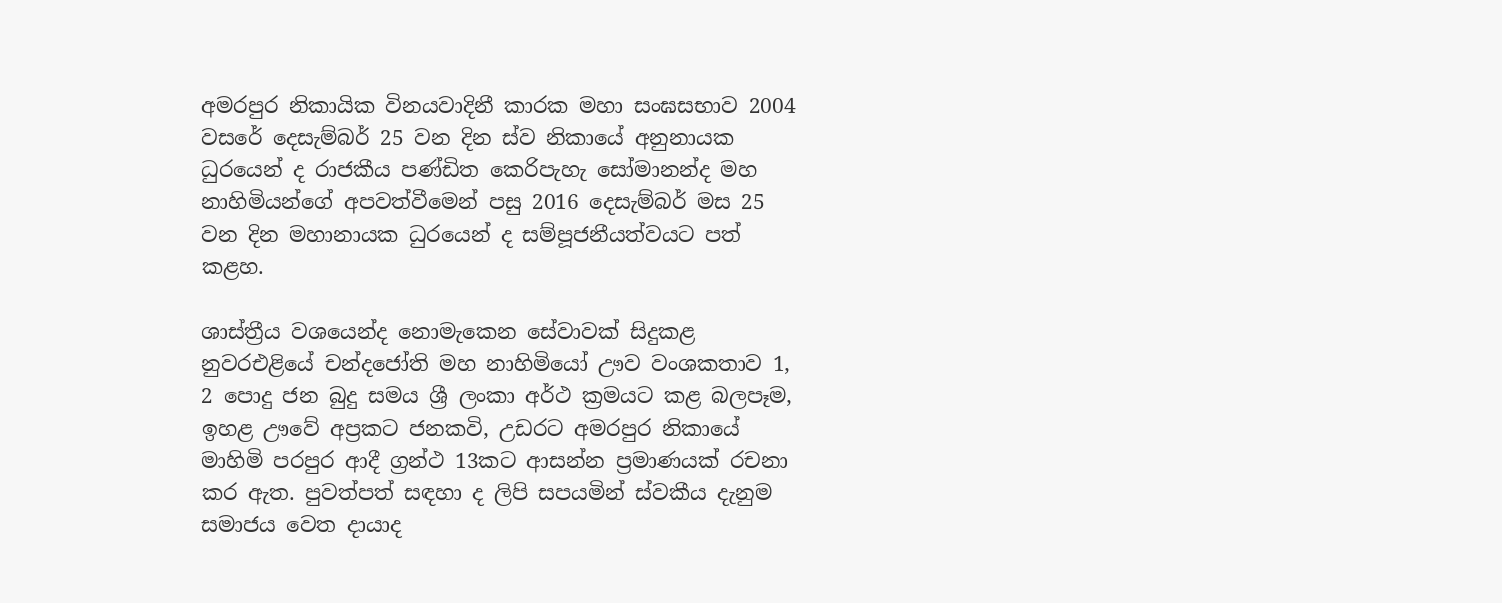අමරපුර නිකායික විනයවාදිනී කාරක මහා සංඝසභාව 2004 වසරේ දෙසැම්බර් 25 වන දින ස්ව නිකායේ අනුනායක ධුරයෙන් ද රාජකීය පණ්ඩිත කෙරිපැහැ සෝමානන්ද මහ නාහිමියන්ගේ අපවත්වීමෙන් පසු 2016 දෙසැම්බර් මස 25 වන දින මහානායක ධුරයෙන් ද සම්පූජනීයත්වයට පත් කළහ.

ශාස්ත්‍රීය වශයෙන්ද නොමැකෙන සේවාවක් සිදුකළ නුවරඑළියේ චන්දජෝති මහ නාහිමියෝ ඌව වංශකතාව 1, 2 පොදු ජන බුදු සමය ශ්‍රී ලංකා අර්ථ ක්‍රමයට කළ බලපෑම, ඉහළ ඌවේ අප්‍රකට ජනකවි, උඩරට අමරපුර නිකායේ මාහිමි පරපුර ආදී ග්‍රන්ථ 13කට ආසන්න ප්‍රමාණයක් රචනා කර ඇත. පුවත්පත් සඳහා ද ලිපි සපයමින් ස්වකීය දැනුම සමාජය වෙත දායාද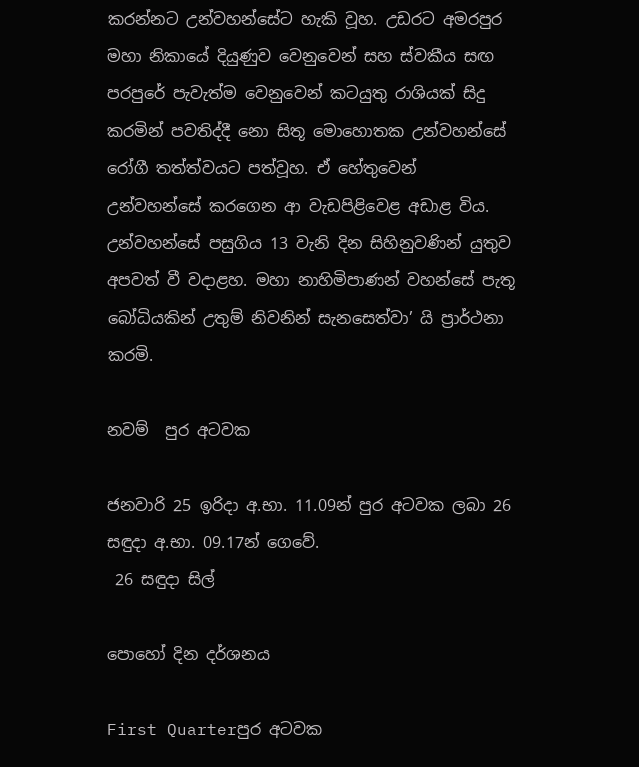කරන්නට උන්වහන්සේට හැකි වූහ. උඩරට අමරපුර මහා නිකායේ දියුණුව වෙනුවෙන් සහ ස්වකීය සඟ පරපුරේ පැවැත්ම වෙනුවෙන් කටයුතු රාශියක් සිදු කරමින් පවතිද්දී නො සිතූ මොහොතක උන්වහන්සේ රෝගී තත්ත්වයට පත්වූහ. ඒ හේතුවෙන් උන්වහන්සේ කරගෙන ආ වැඩපිළිවෙළ අඩාළ විය. උන්වහන්සේ පසුගිය 13 වැනි දින සිහිනුවණින් යුතුව අපවත් වී වදාළහ. මහා නාහිමිපාණන් වහන්සේ පැතූ බෝධියකින් උතුම් නිවනින් සැනසෙත්වා’ යි ප්‍රාර්ථනා කරමි.

නවම්  පුර අටවක

ජනවාරි 25 ඉරිදා අ.භා. 11.09න් පුර අටවක ලබා 26 සඳුදා අ.භා. 09.17න් ගෙවේ.
 26 සඳුදා සිල්

පොහෝ දින දර්ශනය

First Quarterපුර අටවක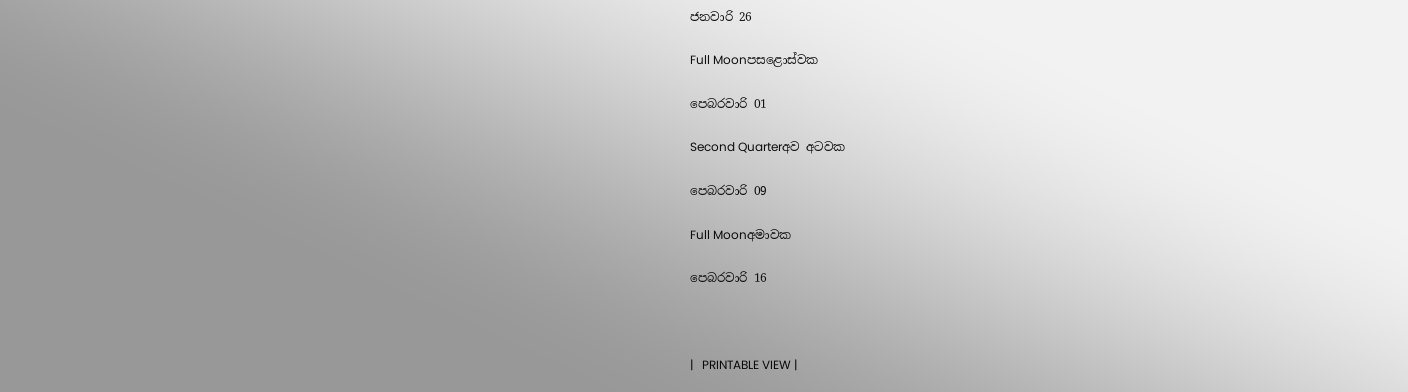ජනවාරි 26

Full Moonපසළොස්වක

පෙබරවාරි 01

Second Quarterඅව අටවක

පෙබරවාරි 09

Full Moonඅමාවක

පෙබරවාරි 16



|   PRINTABLE VIEW |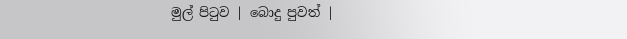මුල් පිටුව | බොදු පුවත් |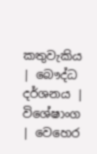කතුවැකිය | බෞද්ධ දර්ශනය | විශේෂාංග | වෙහෙර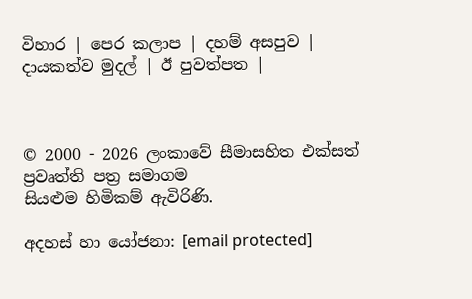විහාර | පෙර කලාප | දහම් අසපුව | දායකත්ව මුදල් | ඊ පුවත්පත |



© 2000 - 2026 ලංකාවේ සීමාසහිත එක්සත් ප්‍රවෘත්ති පත්‍ර සමාගම
සියළුම හිමිකම් ඇවිරිණි.

අදහස් හා යෝජනා: [email protected]